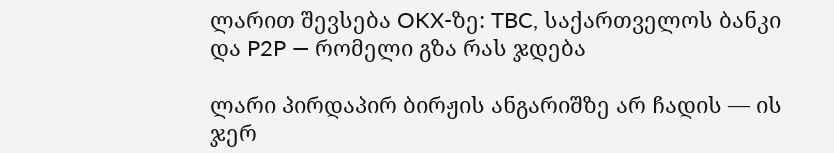ლარით შევსება OKX-ზე: TBC, საქართველოს ბანკი და P2P — რომელი გზა რას ჯდება

ლარი პირდაპირ ბირჟის ანგარიშზე არ ჩადის — ის ჯერ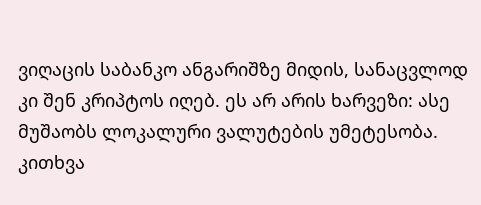ვიღაცის საბანკო ანგარიშზე მიდის, სანაცვლოდ კი შენ კრიპტოს იღებ. ეს არ არის ხარვეზი: ასე მუშაობს ლოკალური ვალუტების უმეტესობა. კითხვა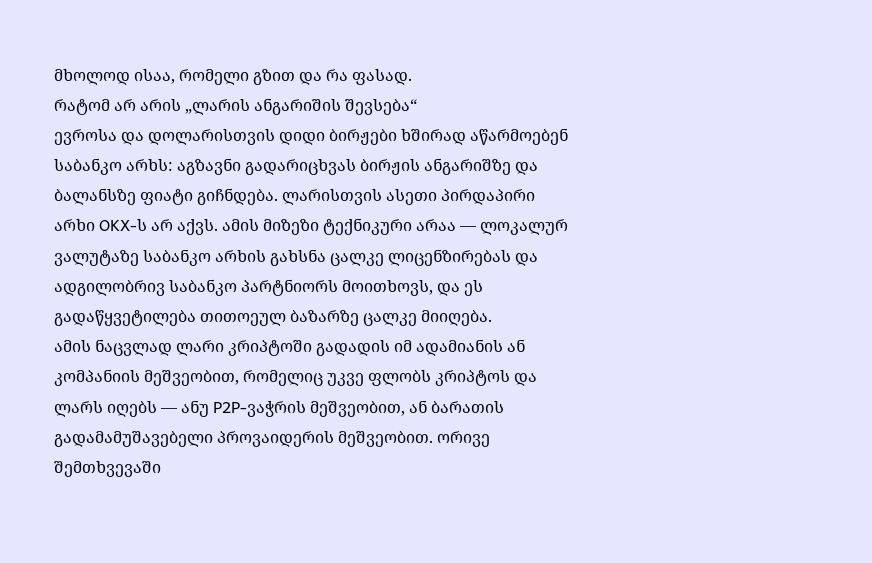მხოლოდ ისაა, რომელი გზით და რა ფასად.
რატომ არ არის „ლარის ანგარიშის შევსება“
ევროსა და დოლარისთვის დიდი ბირჟები ხშირად აწარმოებენ საბანკო არხს: აგზავნი გადარიცხვას ბირჟის ანგარიშზე და ბალანსზე ფიატი გიჩნდება. ლარისთვის ასეთი პირდაპირი არხი OKX-ს არ აქვს. ამის მიზეზი ტექნიკური არაა — ლოკალურ ვალუტაზე საბანკო არხის გახსნა ცალკე ლიცენზირებას და ადგილობრივ საბანკო პარტნიორს მოითხოვს, და ეს გადაწყვეტილება თითოეულ ბაზარზე ცალკე მიიღება.
ამის ნაცვლად ლარი კრიპტოში გადადის იმ ადამიანის ან კომპანიის მეშვეობით, რომელიც უკვე ფლობს კრიპტოს და ლარს იღებს — ანუ P2P-ვაჭრის მეშვეობით, ან ბარათის გადამამუშავებელი პროვაიდერის მეშვეობით. ორივე შემთხვევაში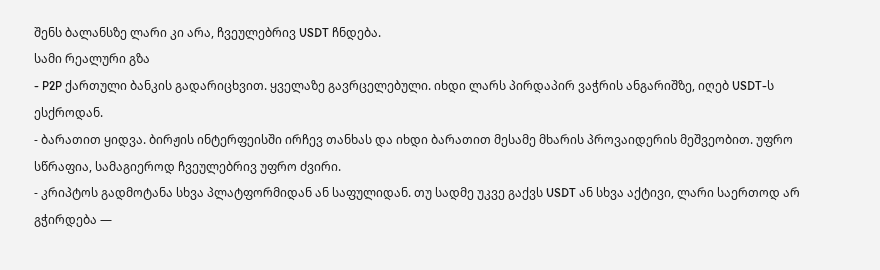შენს ბალანსზე ლარი კი არა, ჩვეულებრივ USDT ჩნდება.
სამი რეალური გზა
- P2P ქართული ბანკის გადარიცხვით. ყველაზე გავრცელებული. იხდი ლარს პირდაპირ ვაჭრის ანგარიშზე, იღებ USDT-ს ესქროდან.
- ბარათით ყიდვა. ბირჟის ინტერფეისში ირჩევ თანხას და იხდი ბარათით მესამე მხარის პროვაიდერის მეშვეობით. უფრო სწრაფია, სამაგიეროდ ჩვეულებრივ უფრო ძვირი.
- კრიპტოს გადმოტანა სხვა პლატფორმიდან ან საფულიდან. თუ სადმე უკვე გაქვს USDT ან სხვა აქტივი, ლარი საერთოდ არ გჭირდება —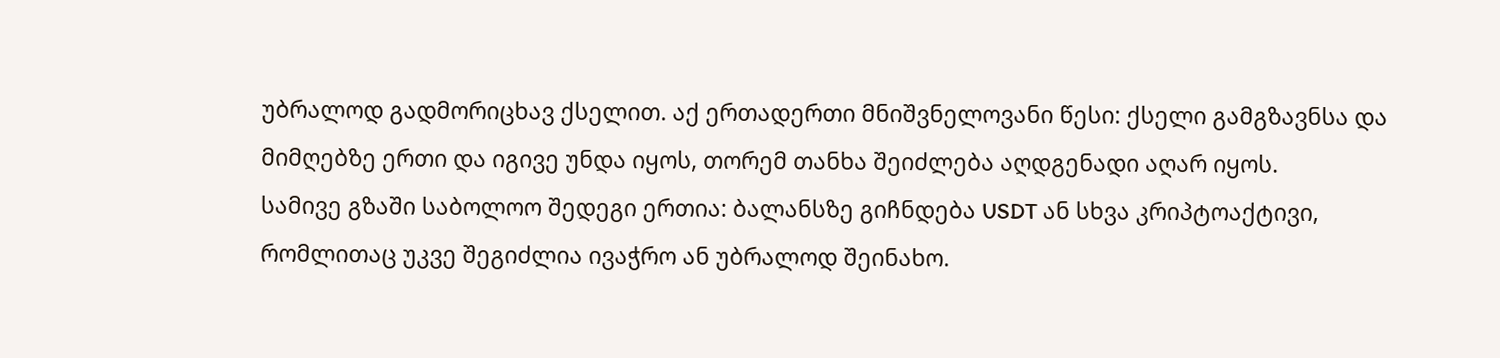უბრალოდ გადმორიცხავ ქსელით. აქ ერთადერთი მნიშვნელოვანი წესი: ქსელი გამგზავნსა და მიმღებზე ერთი და იგივე უნდა იყოს, თორემ თანხა შეიძლება აღდგენადი აღარ იყოს.
სამივე გზაში საბოლოო შედეგი ერთია: ბალანსზე გიჩნდება USDT ან სხვა კრიპტოაქტივი, რომლითაც უკვე შეგიძლია ივაჭრო ან უბრალოდ შეინახო.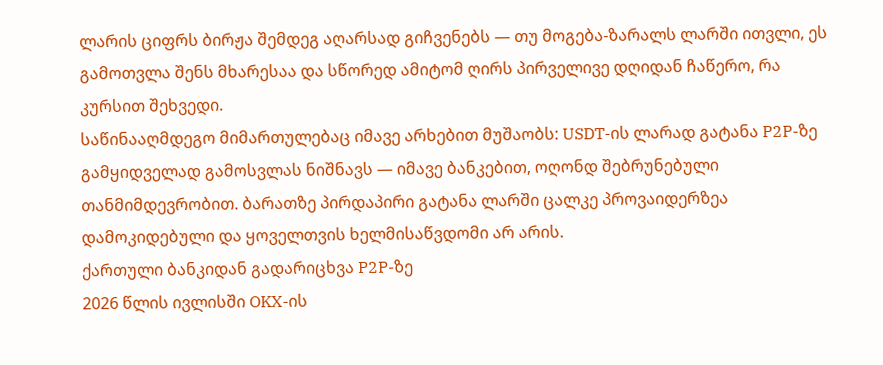ლარის ციფრს ბირჟა შემდეგ აღარსად გიჩვენებს — თუ მოგება-ზარალს ლარში ითვლი, ეს გამოთვლა შენს მხარესაა და სწორედ ამიტომ ღირს პირველივე დღიდან ჩაწერო, რა კურსით შეხვედი.
საწინააღმდეგო მიმართულებაც იმავე არხებით მუშაობს: USDT-ის ლარად გატანა P2P-ზე გამყიდველად გამოსვლას ნიშნავს — იმავე ბანკებით, ოღონდ შებრუნებული თანმიმდევრობით. ბარათზე პირდაპირი გატანა ლარში ცალკე პროვაიდერზეა დამოკიდებული და ყოველთვის ხელმისაწვდომი არ არის.
ქართული ბანკიდან გადარიცხვა P2P-ზე
2026 წლის ივლისში OKX-ის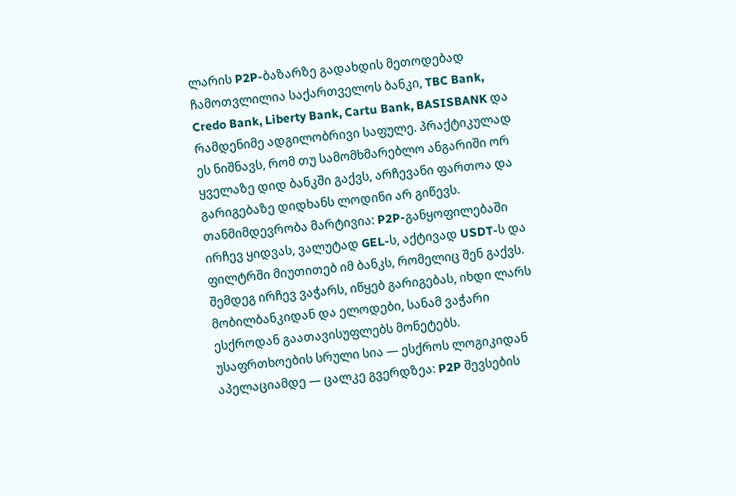ლარის P2P-ბაზარზე გადახდის მეთოდებად ჩამოთვლილია საქართველოს ბანკი, TBC Bank, Credo Bank, Liberty Bank, Cartu Bank, BASISBANK და რამდენიმე ადგილობრივი საფულე. პრაქტიკულად ეს ნიშნავს, რომ თუ სამომხმარებლო ანგარიში ორ ყველაზე დიდ ბანკში გაქვს, არჩევანი ფართოა და გარიგებაზე დიდხანს ლოდინი არ გიწევს.
თანმიმდევრობა მარტივია: P2P-განყოფილებაში ირჩევ ყიდვას, ვალუტად GEL-ს, აქტივად USDT-ს და ფილტრში მიუთითებ იმ ბანკს, რომელიც შენ გაქვს. შემდეგ ირჩევ ვაჭარს, იწყებ გარიგებას, იხდი ლარს მობილბანკიდან და ელოდები, სანამ ვაჭარი ესქროდან გაათავისუფლებს მონეტებს.
უსაფრთხოების სრული სია — ესქროს ლოგიკიდან აპელაციამდე — ცალკე გვერდზეა: P2P შევსების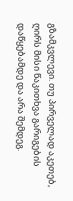გზამკვლევი. თუ პირველად აკეთებ, ღირს მისი წაკითხვა გარიგების დაწყებამდე და არა შემდეგ.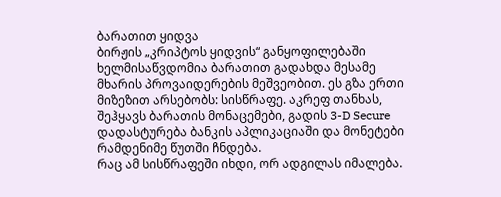ბარათით ყიდვა
ბირჟის „კრიპტოს ყიდვის“ განყოფილებაში ხელმისაწვდომია ბარათით გადახდა მესამე მხარის პროვაიდერების მეშვეობით. ეს გზა ერთი მიზეზით არსებობს: სისწრაფე. აკრეფ თანხას, შეჰყავს ბარათის მონაცემები, გადის 3-D Secure დადასტურება ბანკის აპლიკაციაში და მონეტები რამდენიმე წუთში ჩნდება.
რაც ამ სისწრაფეში იხდი, ორ ადგილას იმალება.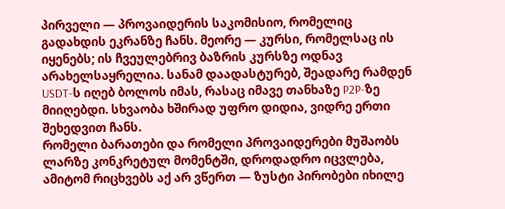პირველი — პროვაიდერის საკომისიო, რომელიც გადახდის ეკრანზე ჩანს. მეორე — კურსი, რომელსაც ის იყენებს; ის ჩვეულებრივ ბაზრის კურსზე ოდნავ არახელსაყრელია. სანამ დაადასტურებ, შეადარე რამდენ USDT-ს იღებ ბოლოს იმას, რასაც იმავე თანხაზე P2P-ზე მიიღებდი. სხვაობა ხშირად უფრო დიდია, ვიდრე ერთი შეხედვით ჩანს.
რომელი ბარათები და რომელი პროვაიდერები მუშაობს ლარზე კონკრეტულ მომენტში, დროდადრო იცვლება, ამიტომ რიცხვებს აქ არ ვწერთ — ზუსტი პირობები იხილე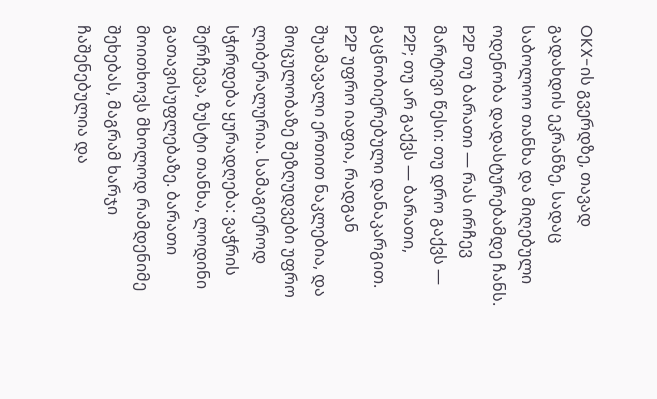OKX-ის გვერდზე, თავად გადახდის ეკრანზე, სადაც საბოლოო თანხა და მიღებული ოდენობა დადასტურებამდე ჩანს.
P2P თუ ბარათი — რას ირჩევ
მარტივი წესი: თუ დრო გაქვს — P2P; თუ არ გაქვს — ბარათი, გაცნობიერებული დანაკარგით.
P2P უფრო იაფია, რადგან შუამავალი ერთით ნაკლებია, და მოცულობაზე შეზღუდვები უფრო ლიბერალურია. სამაგიეროდ სჭირდება ყურადღება: ვაჭრის შერჩევა, ზუსტი თანხა, ლოდინი გათავისუფლებაზე. ბარათი მოითხოვს მხოლოდ რამდენიმე შეხებას, მაგრამ ხარჯი ჩაშენებულია და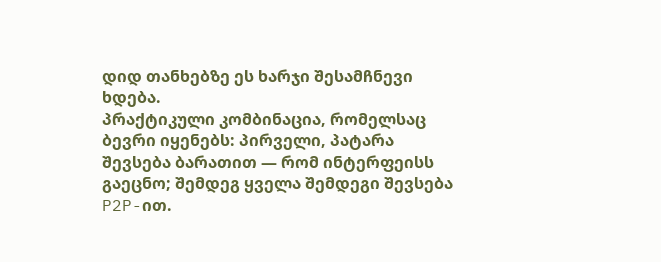დიდ თანხებზე ეს ხარჯი შესამჩნევი ხდება.
პრაქტიკული კომბინაცია, რომელსაც ბევრი იყენებს: პირველი, პატარა შევსება ბარათით — რომ ინტერფეისს გაეცნო; შემდეგ ყველა შემდეგი შევსება P2P-ით.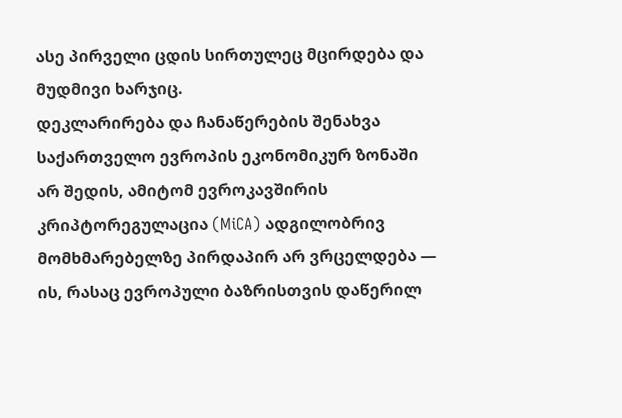ასე პირველი ცდის სირთულეც მცირდება და მუდმივი ხარჯიც.
დეკლარირება და ჩანაწერების შენახვა
საქართველო ევროპის ეკონომიკურ ზონაში არ შედის, ამიტომ ევროკავშირის კრიპტორეგულაცია (MiCA) ადგილობრივ მომხმარებელზე პირდაპირ არ ვრცელდება — ის, რასაც ევროპული ბაზრისთვის დაწერილ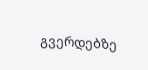გვერდებზე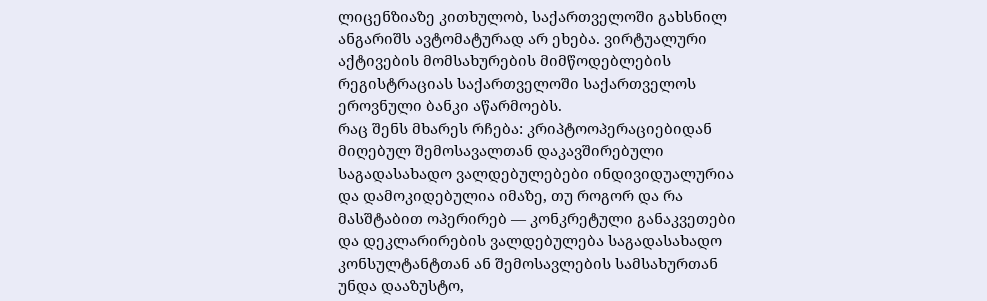ლიცენზიაზე კითხულობ, საქართველოში გახსნილ ანგარიშს ავტომატურად არ ეხება. ვირტუალური აქტივების მომსახურების მიმწოდებლების რეგისტრაციას საქართველოში საქართველოს ეროვნული ბანკი აწარმოებს.
რაც შენს მხარეს რჩება: კრიპტოოპერაციებიდან მიღებულ შემოსავალთან დაკავშირებული საგადასახადო ვალდებულებები ინდივიდუალურია და დამოკიდებულია იმაზე, თუ როგორ და რა მასშტაბით ოპერირებ — კონკრეტული განაკვეთები და დეკლარირების ვალდებულება საგადასახადო კონსულტანტთან ან შემოსავლების სამსახურთან უნდა დააზუსტო,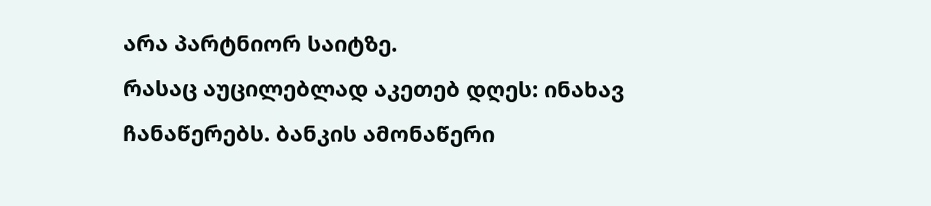არა პარტნიორ საიტზე.
რასაც აუცილებლად აკეთებ დღეს: ინახავ ჩანაწერებს. ბანკის ამონაწერი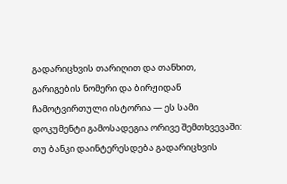გადარიცხვის თარიღით და თანხით, გარიგების ნომერი და ბირჟიდან ჩამოტვირთული ისტორია — ეს სამი დოკუმენტი გამოსადეგია ორივე შემთხვევაში: თუ ბანკი დაინტერესდება გადარიცხვის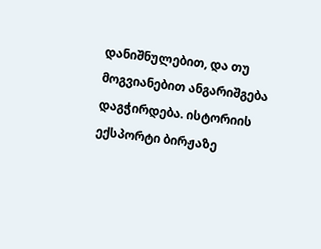დანიშნულებით, და თუ მოგვიანებით ანგარიშგება დაგჭირდება. ისტორიის ექსპორტი ბირჟაზე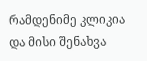რამდენიმე კლიკია და მისი შენახვა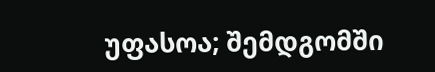უფასოა; შემდგომში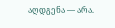აღდგენა — არა.